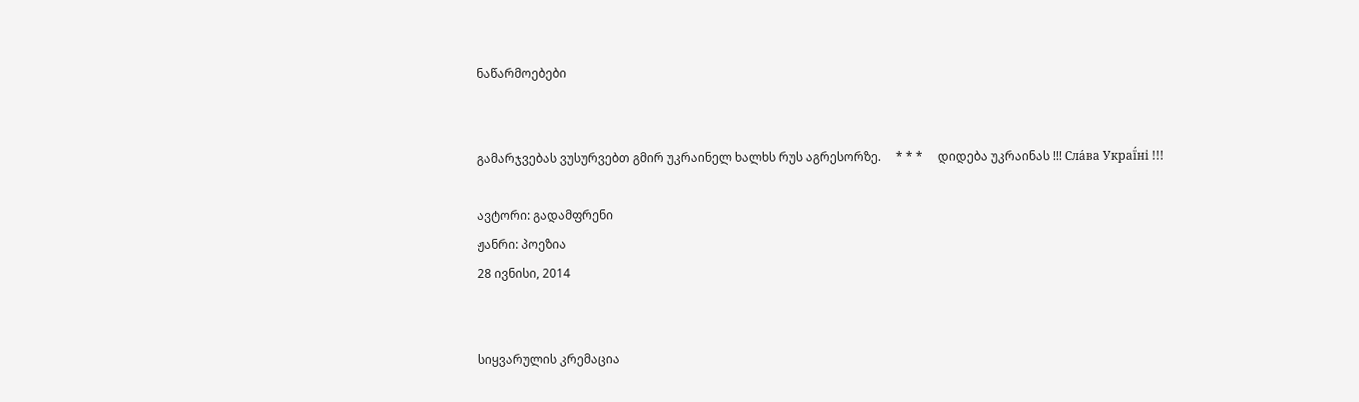ნაწარმოებები


გამარჯვებას ვუსურვებთ გმირ უკრაინელ ხალხს რუს აგრესორზე.     * * *     დიდება უკრაინას !!! Сла́ва Украї́ні !!!

ავტორი: გადამფრენი
ჟანრი: პოეზია
28 ივნისი, 2014


სიყვარულის კრემაცია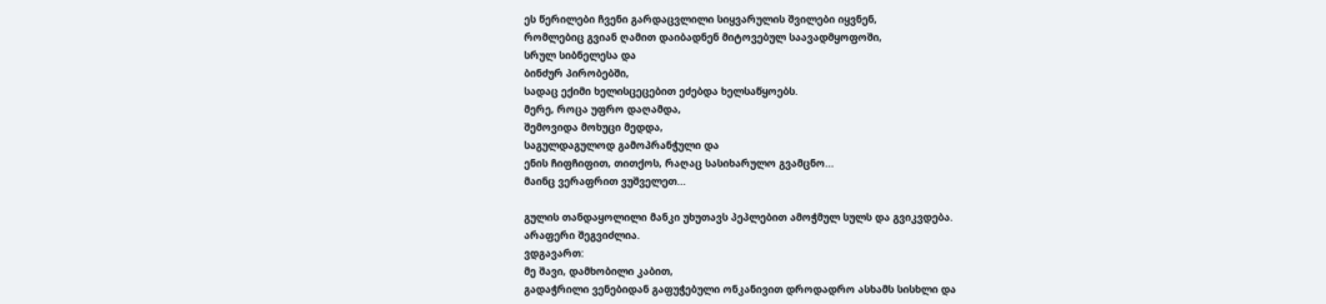ეს წერილები ჩვენი გარდაცვლილი სიყვარულის შვილები იყვნენ,
რომლებიც გვიან ღამით დაიბადნენ მიტოვებულ საავადმყოფოში,
სრულ სიბნელესა და
ბინძურ პირობებში,
სადაც ექიმი ხელისცეცებით ეძებდა ხელსაწყოებს.
მერე, როცა უფრო დაღამდა,
შემოვიდა მოხუცი მედდა,
საგულდაგულოდ გამოპრანჭული და
ენის ჩიფჩიფით, თითქოს, რაღაც სასიხარულო გვამცნო...
მაინც ვერაფრით ვუშველეთ...

გულის თანდაყოლილი მანკი უხუთავს პეპლებით ამოჭმულ სულს და გვიკვდება.
არაფერი შეგვიძლია.
ვდგავართ:
მე შავი, დამხობილი კაბით,
გადაჭრილი ვენებიდან გაფუჭებული ონკანივით დროდადრო ასხამს სისხლი და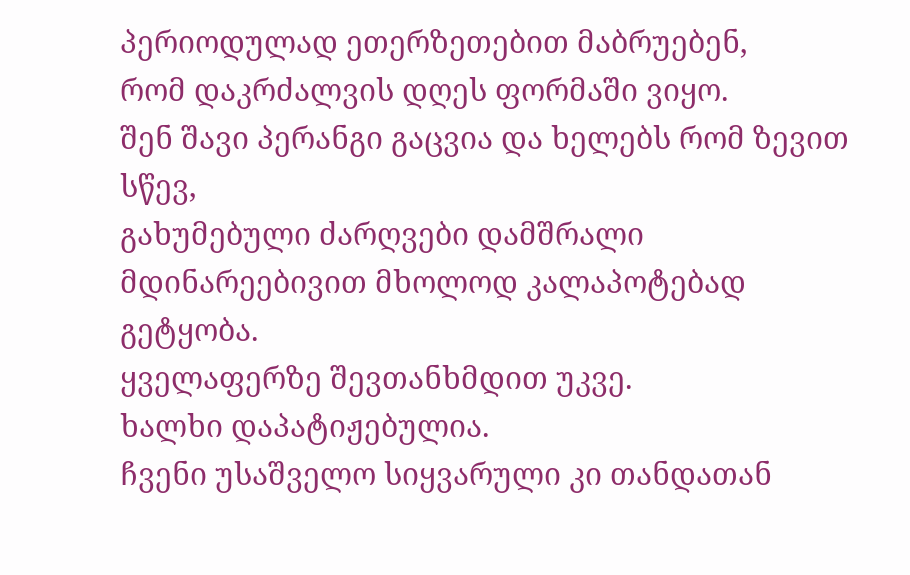პერიოდულად ეთერზეთებით მაბრუებენ,
რომ დაკრძალვის დღეს ფორმაში ვიყო.
შენ შავი პერანგი გაცვია და ხელებს რომ ზევით სწევ,
გახუმებული ძარღვები დამშრალი მდინარეებივით მხოლოდ კალაპოტებად გეტყობა.
ყველაფერზე შევთანხმდით უკვე.
ხალხი დაპატიჟებულია.
ჩვენი უსაშველო სიყვარული კი თანდათან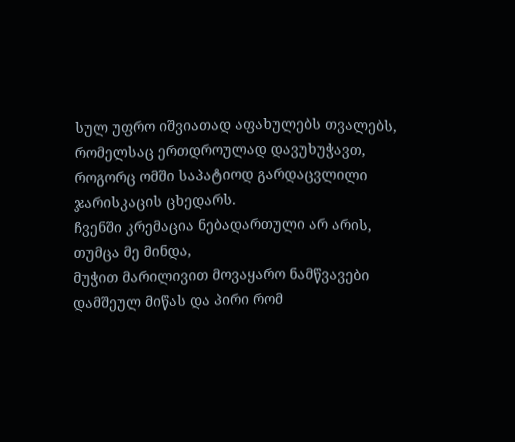სულ უფრო იშვიათად აფახულებს თვალებს,
რომელსაც ერთდროულად დავუხუჭავთ,
როგორც ომში საპატიოდ გარდაცვლილი ჯარისკაცის ცხედარს.
ჩვენში კრემაცია ნებადართული არ არის,
თუმცა მე მინდა,
მუჭით მარილივით მოვაყარო ნამწვავები დამშეულ მიწას და პირი რომ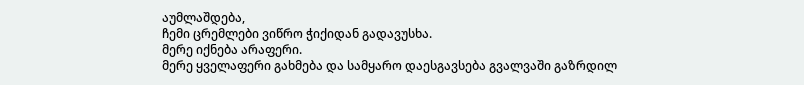აუმლაშდება,
ჩემი ცრემლები ვიწრო ჭიქიდან გადავუსხა.
მერე იქნება არაფერი.
მერე ყველაფერი გახმება და სამყარო დაესგავსება გვალვაში გაზრდილ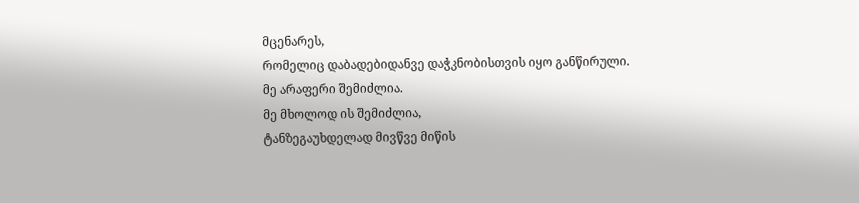მცენარეს,
რომელიც დაბადებიდანვე დაჭკნობისთვის იყო განწირული.
მე არაფერი შემიძლია.
მე მხოლოდ ის შემიძლია,
ტანზეგაუხდელად მივწვე მიწის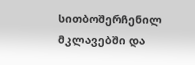სითბოშერჩენილ მკლავებში და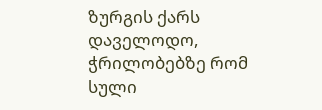ზურგის ქარს დაველოდო,
ჭრილობებზე რომ სული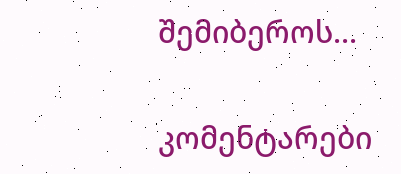შემიბეროს...

კომენტარები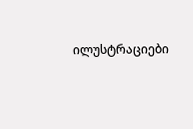ილუსტრაციები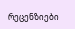რეცენზიები